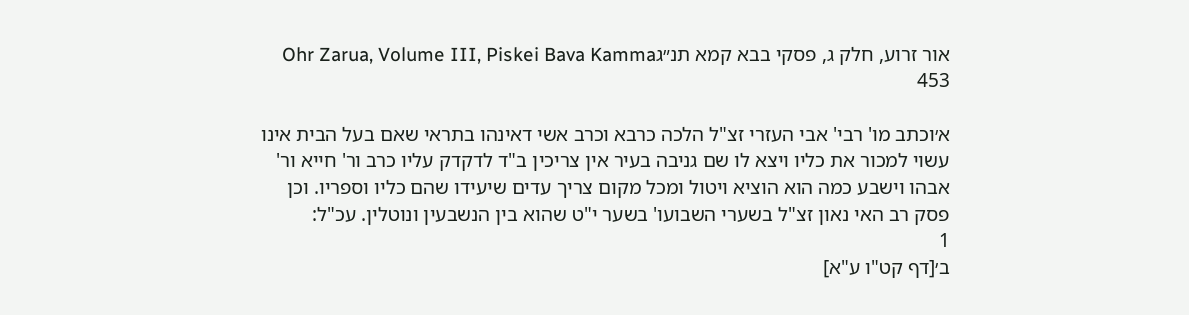אור זרוע, חלק ג, פסקי בבא קמא תנ״גOhr Zarua, Volume III, Piskei Bava Kamma 453

א׳וכתב מו' רבי' אבי העזרי זצ"ל הלכה כרבא וכרב אשי דאינהו בתראי שאם בעל הבית אינו עשוי למכור את כליו ויצא לו שם גניבה בעיר אין צריכין ב"ד לדקדק עליו כרב ור' חייא ור' אבהו וישבע כמה הוא הוציא ויטול ומכל מקום צריך עדים שיעידו שהם כליו וספריו. וכן פסק רב האי נאון זצ"ל בשערי השבועו' בשער י"ט שהוא בין הנשבעין ונוטלין. עכ"ל:
1
ב׳[דף קט"ו ע"א]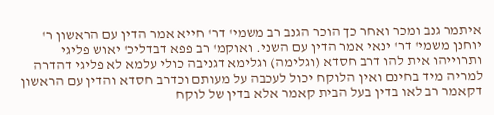איתמר גנב ומכר ואחר כך הוכר הגנב רב משמי' דר' חייא אמר הדין עם הראשון ר' יוחנן משמי' דר' ינאי אמר הדין עם השני. ואוקמ' רב פפא דבדליכ' יאוש פליגי ותרוייהו אית להו דרב חסדא (וגלימה) וגלימא דגניבה כולי עלמא לא פליגי דהדרה למריה מיד בחינם ואין הלוקח יכול לעכבה על מעותם וכדרב חסדא והדין עם הראשון דקאמר רב לאו בדין בעל הבית קאמר אלא בדין של לוקח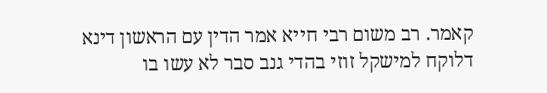קאמר. רב משום רבי חייא אמר הדין עם הראשון דינא דלוקח למישקל זוזי בהדי גנב סבר לא עשו בו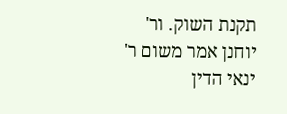תקנת השוק. ור' יוחנן אמר משום ר' ינאי הדין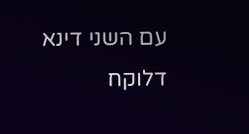עם השני דינא דלוקח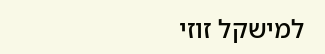למישקל זוזי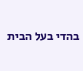בהדי בעל הבית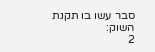סבר עשו בו תקנת השוק:
2